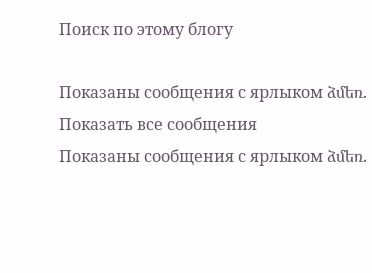Поиск по этому блогу

Показаны сообщения с ярлыком ձմեռ. Показать все сообщения
Показаны сообщения с ярлыком ձմեռ.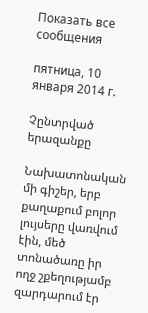Показать все сообщения

пятница, 10 января 2014 г.

Չընտրված երազանքը

Նախատոնական մի գիշեր, երբ քաղաքում բոլոր լույսերը վառվում էին, մեծ տոնածառը իր ողջ շքեղությամբ զարդարում էր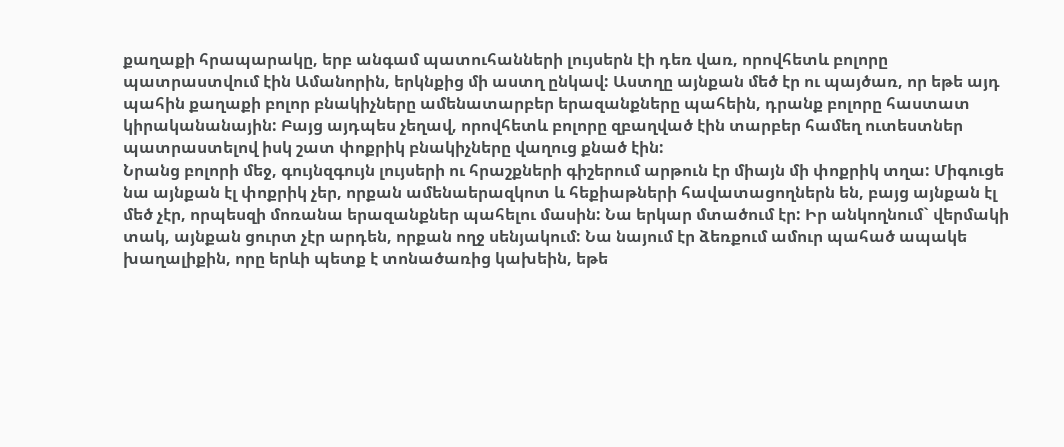քաղաքի հրապարակը, երբ անգամ պատուհանների լույսերն էի դեռ վառ, որովհետև բոլորը պատրաստվում էին Ամանորին, երկնքից մի աստղ ընկավ: Աստղը այնքան մեծ էր ու պայծառ, որ եթե այդ պահին քաղաքի բոլոր բնակիչները ամենատարբեր երազանքները պահեին, դրանք բոլորը հաստատ կիրականանային: Բայց այդպես չեղավ, որովհետև բոլորը զբաղված էին տարբեր համեղ ուտեստներ պատրաստելով իսկ շատ փոքրիկ բնակիչները վաղուց քնած էին:
Նրանց բոլորի մեջ, գույնզգույն լույսերի ու հրաշքների գիշերում արթուն էր միայն մի փոքրիկ տղա: Միգուցե նա այնքան էլ փոքրիկ չեր, որքան ամենաերազկոտ և հեքիաթների հավատացողներն են, բայց այնքան էլ մեծ չէր, որպեսզի մոռանա երազանքներ պահելու մասին: Նա երկար մտածում էր: Իր անկողնում` վերմակի տակ, այնքան ցուրտ չէր արդեն, որքան ողջ սենյակում: Նա նայում էր ձեռքում ամուր պահած ապակե խաղալիքին, որը երևի պետք է տոնածառից կախեին, եթե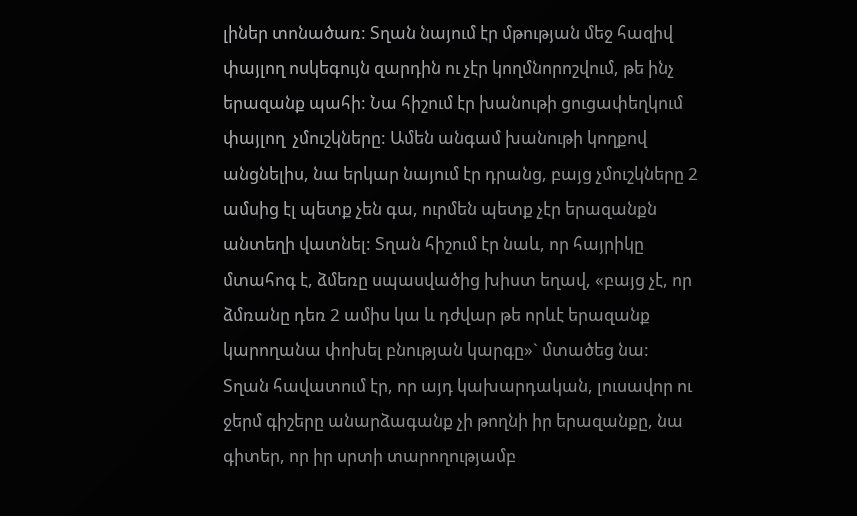լիներ տոնածառ: Տղան նայում էր մթության մեջ հազիվ փայլող ոսկեգույն զարդին ու չէր կողմնորոշվում, թե ինչ երազանք պահի: Նա հիշում էր խանութի ցուցափեղկում փայլող  չմուշկները: Ամեն անգամ խանութի կողքով անցնելիս, նա երկար նայում էր դրանց, բայց չմուշկները 2 ամսից էլ պետք չեն գա, ուրմեն պետք չէր երազանքն անտեղի վատնել: Տղան հիշում էր նաև, որ հայրիկը մտահոգ է, ձմեռը սպասվածից խիստ եղավ, «բայց չէ, որ ձմռանը դեռ 2 ամիս կա և դժվար թե որևէ երազանք կարողանա փոխել բնության կարգը»` մտածեց նա:
Տղան հավատում էր, որ այդ կախարդական, լուսավոր ու ջերմ գիշերը անարձագանք չի թողնի իր երազանքը, նա գիտեր, որ իր սրտի տարողությամբ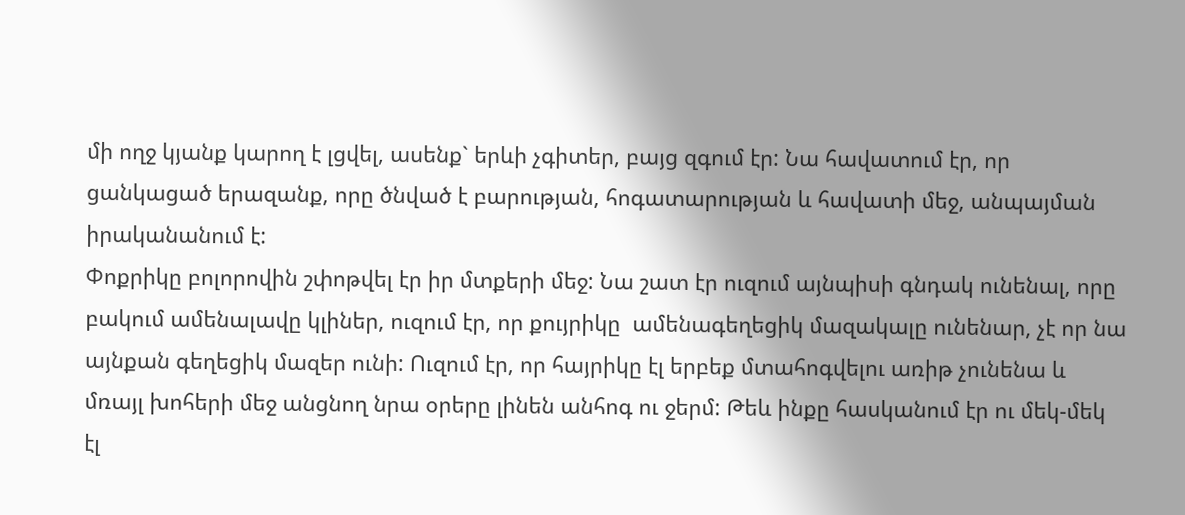մի ողջ կյանք կարող է լցվել, ասենք` երևի չգիտեր, բայց զգում էր: Նա հավատում էր, որ ցանկացած երազանք, որը ծնված է բարության, հոգատարության և հավատի մեջ, անպայման իրականանում է:
Փոքրիկը բոլորովին շփոթվել էր իր մտքերի մեջ: Նա շատ էր ուզում այնպիսի գնդակ ունենալ, որը բակում ամենալավը կլիներ, ուզում էր, որ քույրիկը  ամենագեղեցիկ մազակալը ունենար, չէ որ նա այնքան գեղեցիկ մազեր ունի: Ուզում էր, որ հայրիկը էլ երբեք մտահոգվելու առիթ չունենա և մռայլ խոհերի մեջ անցնող նրա օրերը լինեն անհոգ ու ջերմ: Թեև ինքը հասկանում էր ու մեկ-մեկ էլ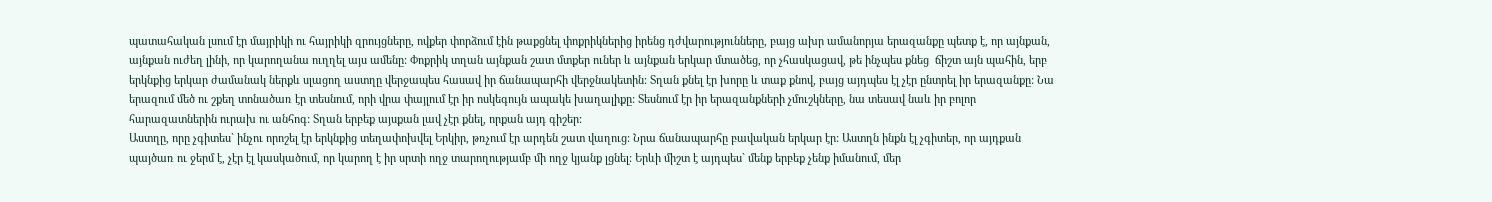պատահական լսում էր մայրիկի ու հայրիկի զրույցները, ովքեր փորձում էին թաքցնել փոքրիկներից իրենց դժվարությունները, բայց ախր ամանորյա երազանքը պետք է, որ այնքան, այնքան ուժեղ լինի, որ կարողանա ուղղել այս ամենը: Փոքրիկ տղան այնքան շատ մտքեր ուներ և այնքան երկար մտածեց, որ չհասկացավ, թե ինչպես քնեց  ճիշտ այն պահին, երբ երկնքից երկար ժամանակ ներքև սլացող աստղը վերջապես հասավ իր ճանապարհի վերջնակետին: Տղան քնել էր խորը և տաք քնով, բայց այդպես էլ չէր ընտրել իր երազանքը: Նա երազում մեծ ու շքեղ տոնածառ էր տեսնում, որի վրա փայլում էր իր ոսկեգույն ապակե խաղալիքը: Տեսնում էր իր երազանքների չմուշկները, նա տեսավ նաև իր բոլոր հարազատներին ուրախ ու անհոգ: Տղան երբեք այսքան լավ չէր քնել, որքան այդ գիշեր:
Աստղը, որը չգիտես` ինչու որոշել էր երկնքից տեղափոխվել Երկիր, թռչում էր արդեն շատ վաղուց: Նրա ճանապարհը բավական երկար էր: Աստղն ինքն էլ չգիտեր, որ այդքան պայծառ ու ջերմ է, չէր էլ կասկածում, որ կարող է իր սրտի ողջ տարողությամբ մի ողջ կյանք լցնել: Երևի միշտ է այդպես` մենք երբեք չենք իմանում, մեր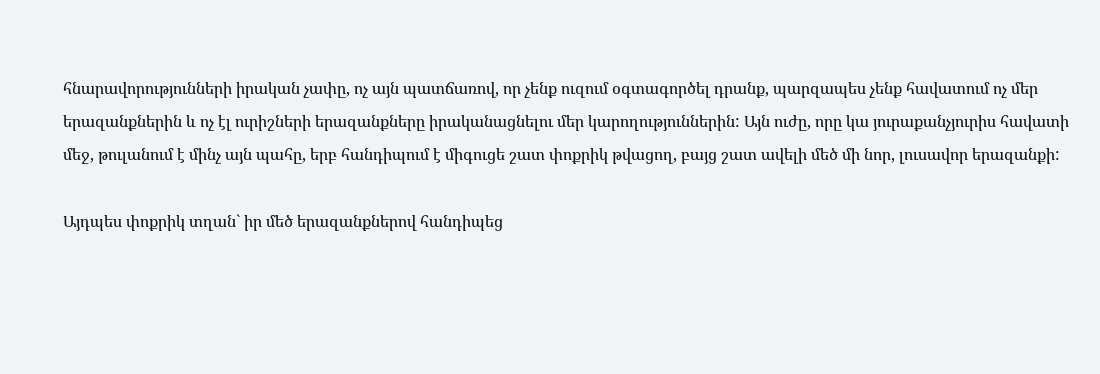հնարավորությունների իրական չափը, ոչ այն պատճառով, որ չենք ուզում օգտագործել դրանք, պարզապես չենք հավատում ոչ մեր երազանքներին և ոչ էլ ուրիշների երազանքները իրականացնելու մեր կարողություններին: Այն ուժը, որը կա յուրաքանչյուրիս հավատի մեջ, թուլանում է մինչ այն պահը, երբ հանդիպում է միգուցե շատ փոքրիկ թվացող, բայց շատ ավելի մեծ մի նոր, լուսավոր երազանքի:

Այդպես փոքրիկ տղան` իր մեծ երազանքներով հանդիպեց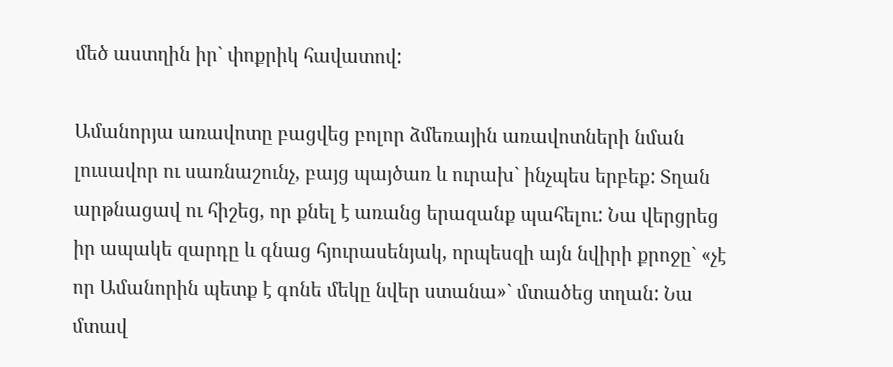մեծ աստղին իր` փոքրիկ հավատով:

Ամանորյա առավոտը բացվեց բոլոր ձմեռային առավոտների նման լուսավոր ու սառնաշունչ, բայց պայծառ և ուրախ` ինչպես երբեք: Տղան արթնացավ ու հիշեց, որ քնել է առանց երազանք պահելու: Նա վերցրեց իր ապակե զարդը և գնաց հյուրասենյակ, որպեսզի այն նվիրի քրոջը` «չէ որ Ամանորին պետք է գոնե մեկը նվեր ստանա»` մտածեց տղան: Նա մտավ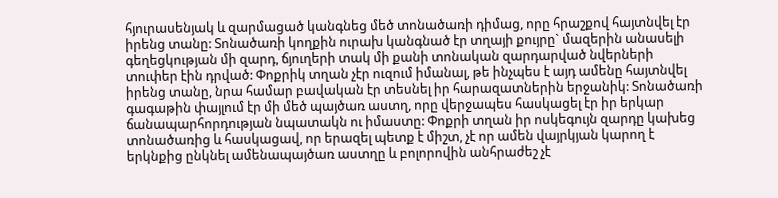հյուրասենյակ և զարմացած կանգնեց մեծ տոնածառի դիմաց, որը հրաշքով հայտնվել էր իրենց տանը: Տոնածառի կողքին ուրախ կանգնած էր տղայի քույրը` մազերին անասելի գեղեցկության մի զարդ, ճյուղերի տակ մի քանի տոնական զարդարված նվերների տուփեր էին դրված: Փոքրիկ տղան չէր ուզում իմանալ, թե ինչպես է այդ ամենը հայտնվել իրենց տանը, նրա համար բավական էր տեսնել իր հարազատներին երջանիկ: Տոնածառի գագաթին փայլում էր մի մեծ պայծառ աստղ, որը վերջապես հասկացել էր իր երկար ճանապարհորդության նպատակն ու իմաստը: Փոքրի տղան իր ոսկեգույն զարդը կախեց տոնածառից և հասկացավ, որ երազել պետք է միշտ, չէ որ ամեն վայրկյան կարող է երկնքից ընկնել ամենապայծառ աստղը և բոլորովին անհրաժեշ չէ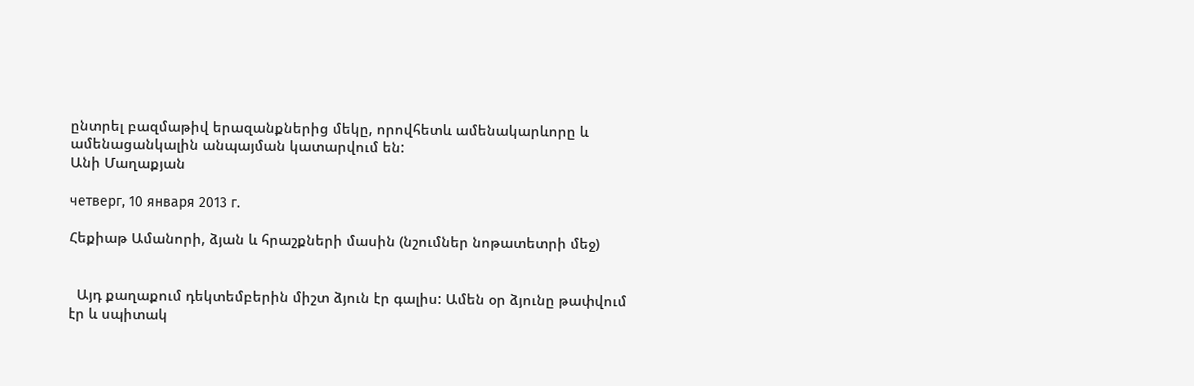ընտրել բազմաթիվ երազանքներից մեկը, որովհետև ամենակարևորը և ամենացանկալին անպայման կատարվում են:
Անի Մաղաքյան

четверг, 10 января 2013 г.

Հեքիաթ Ամանորի, ձյան և հրաշքների մասին (նշումներ նոթատետրի մեջ)


  Այդ քաղաքում դեկտեմբերին միշտ ձյուն էր գալիս: Ամեն օր ձյունը թափվում էր և սպիտակ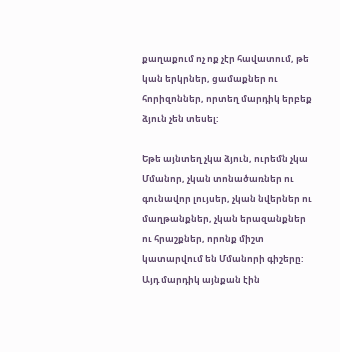քաղաքում ոչ ոք չէր հավատում, թե կան երկրներ, ցամաքներ ու հորիզոններ, որտեղ մարդիկ երբեք ձյուն չեն տեսել:

Եթե այնտեղ չկա ձյուն, ուրեմն չկա Մմանոր, չկան տոնածառներ ու գունավոր լույսեր, չկան նվերներ ու մաղթանքներ, չկան երազանքներ ու հրաշքներ, որոնք միշտ կատարվում են Մմանորի գիշերը: Այդ մարդիկ այնքան էին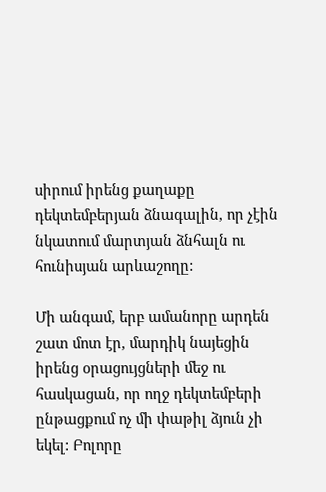սիրում իրենց քաղաքը դեկտեմբերյան ձնագալին, որ չէին նկատում մարտյան ձնհալն ու հունիսյան արևաշողը:

Մի անգամ, երբ ամանորը արդեն շատ մոտ էր, մարդիկ նայեցին իրենց օրացույցների մեջ ու հասկացան, որ ողջ դեկտեմբերի ընթացքում ոչ մի փաթիլ ձյուն չի եկել: Բոլորը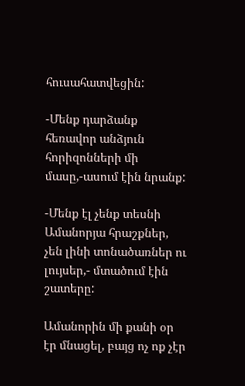հուսահատվեցին:

-Մենք դարձանք հեռավոր անձյուն հորիզոնների մի մասը,-ասում էին նրանք:

-Մենք էլ չենք տեսնի Ամանորյա հրաշքներ, չեն լինի տոնածառներ ու լույսեր,- մտածում էին շատերը:

Ամանորին մի քանի օր էր մնացել, բայց ոչ ոք չէր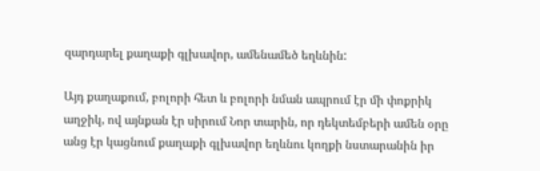զարդարել քաղաքի գլխավոր, ամենամեծ եղևնին:

Այդ քաղաքում, բոլորի հետ և բոլորի նման ապրում էր մի փոքրիկ աղջիկ, ով այնքան էր սիրում Նոր տարին, որ դեկտեմբերի ամեն օրը անց էր կացնում քաղաքի գլխավոր եղևնու կողքի նստարանին իր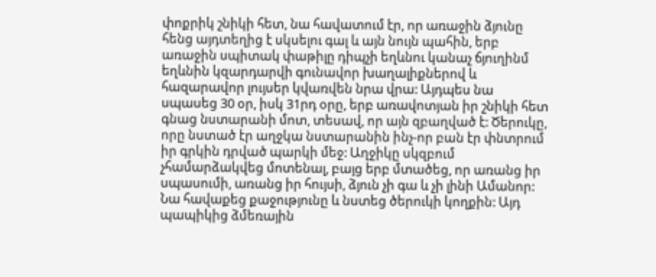փոքրիկ շնիկի հետ, նա հավատում էր, որ առաջին ձյունը հենց այդտեղից է սկսելու գալ և այն նույն պահին, երբ առաջին սպիտակ փաթիլը դիպչի եղևնու կանաչ ճյուղինմ եղևնին կզարդարվի գունավոր խաղալիքներով և հազարավոր լույսեր կվառվեն նրա վրա: Այդպես նա սպասեց 30 օր, իսկ 31րդ օրը, երբ առավոտյան իր շնիկի հետ գնաց նստարանի մոտ, տեսավ, որ այն զբաղված է: Ծերուկը, որը նստած էր աղջկա նստարանին ինչ-որ բան էր փնտրում իր գրկին դրված պարկի մեջ: Աղջիկը սկզբում չհամարձակվեց մոտենալ, բայց երբ մտածեց, որ առանց իր սպասումի, առանց իր հույսի, ձյուն չի գա և չի լինի Ամանոր: Նա հավաքեց քաջությունը և նստեց ծերուկի կողքին: Այդ պապիկից ձմեռային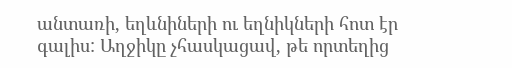անտառի, եղևնիների ու եղնիկների հոտ էր գալիս: Աղջիկը չհասկացավ, թե որտեղից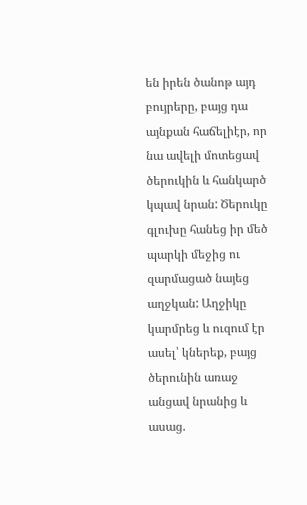են իրեն ծանոթ այդ բույրերը, բայց դա այնքան հաճելիէր, որ նա ավելի մոտեցավ ծերուկին և հանկարծ կպավ նրան: Ծերուկը գլուխը հանեց իր մեծ պարկի մեջից ու զարմացած նայեց աղջկան: Աղջիկը կարմրեց և ուզում էր ասել՝ կներեք, բայց ծերունին առաջ անցավ նրանից և ասաց.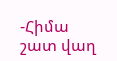-Հիմա շատ վաղ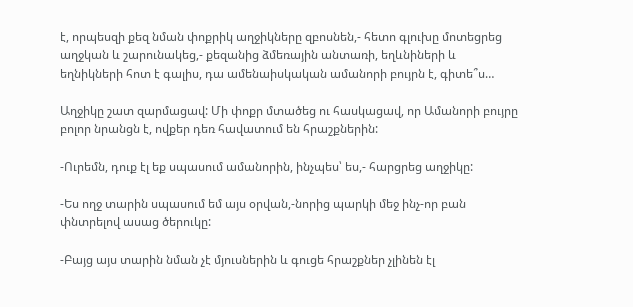է, որպեսզի քեզ նման փոքրիկ աղջիկները զբոսնեն,- հետո գլուխը մոտեցրեց աղջկան և շարունակեց,- քեզանից ձմեռային անտառի, եղևնիների և եղնիկների հոտ է գալիս, դա ամենաիսկական ամանորի բույրն է, գիտե՞ս…

Աղջիկը շատ զարմացավ: Մի փոքր մտածեց ու հասկացավ, որ Ամանորի բույրը բոլոր նրանցն է, ովքեր դեռ հավատում են հրաշքներին:

-Ուրեմն, դուք էլ եք սպասում ամանորին, ինչպես՝ ես,- հարցրեց աղջիկը:

-Ես ողջ տարին սպասում եմ այս օրվան,-նորից պարկի մեջ ինչ-որ բան փնտրելով ասաց ծերուկը:

-Բայց այս տարին նման չէ մյուսներին և գուցե հրաշքներ չլինեն էլ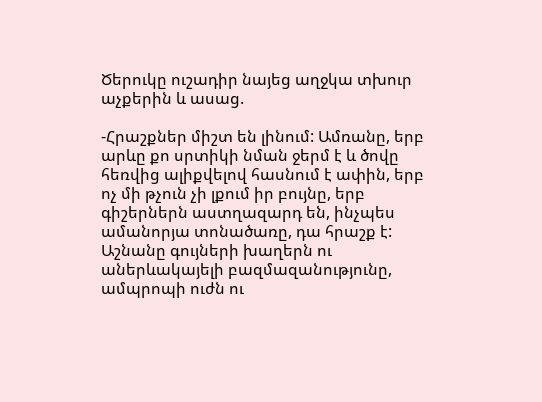Ծերուկը ուշադիր նայեց աղջկա տխուր աչքերին և ասաց.

-Հրաշքներ միշտ են լինում: Ամռանը, երբ արևը քո սրտիկի նման ջերմ է և ծովը հեռվից ալիքվելով հասնում է ափին, երբ ոչ մի թչուն չի լքում իր բույնը, երբ գիշերներն աստղազարդ են, ինչպես ամանորյա տոնածառը, դա հրաշք է: Աշնանը գույների խաղերն ու աներևակայելի բազմազանությունը, ամպրոպի ուժն ու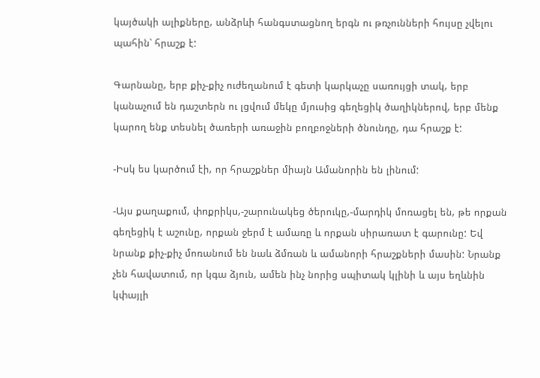կայծակի ալիքները, անձրևի հանգստացնող երգն ու թռչունների հույսը չվելու պահին՝ հրաշք է:

Գարնանը, երբ քիչ-քիչ ուժեղանում է գետի կարկաչը սառույցի տակ, երբ կանաչում են դաշտերն ու լցվում մեկը մյուսից գեղեցիկ ծաղիկներով, երբ մենք կարող ենք տեսնել ծառերի առաջին բողբոջների ծնունդը, դա հրաշք է:

-Իսկ ես կարծում էի, որ հրաշքներ միայն Ամանորին են լինում:

-Այս քաղաքում, փոքրիկս,-շարունակեց ծերուկը,-մարդիկ մոռացել են, թե որքան գեղեցիկ է աշունը, որքան ջերմ է ամառը և որքան սիրառատ է գարունը: Եվ նրանք քիչ-քիչ մոռանում են նաև ձմռան և ամանորի հրաշքների մասին: Նրանք չեն հավատում, որ կգա ձյուն, ամեն ինչ նորից սպիտակ կլինի և այս եղևնին կփայլի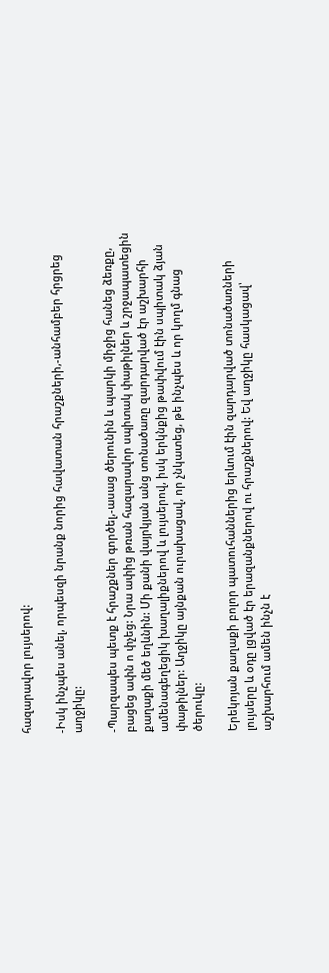հազարավոր լույսերով:

-Իսկ ինչպես անել, որպեսզի նրանք նորից հավատան հրաշքների,-անհամբեր հրցրեց աղջիկը:

-Պարզապես պետք է հրաշքներ գործել,-ասաց ծերունին և պարկի միջից հանեց ձեռքը, բացեց ափն ո փչեց: Նրա ափից թռան հազարավոր սպիտակ փաթիլներ և շրջապատեցին քաղաքի մեծ եղևնին: Մի քանի վայրկյան անց տոնածառը զարդարված էր աշխարհի ամենագեղեցիկ խաղալիքներով և լույսերով, իսկ երկնքից թափվում էին սպիտակ ձյան փաթիլներ: Աղջիկը այնքան ուրախացավ, որ չնկատեց, թե ինչպես և որ կողմ գնաց ծերուկը:

Երեկոյան քաղաքի բոլոր պատուհաններից երևում էին զարդարված տոնածառների լույսերը և օդը լցված էր երազանքներով ու հրաշքներով: Եվ աղջիկը հասկացավ՝ աշխարհում ամեն ինչն է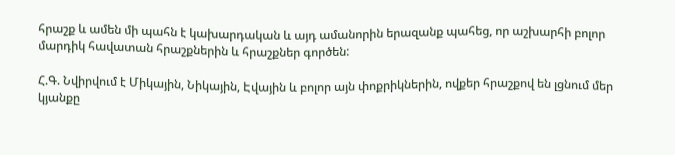հրաշք և ամեն մի պահն է կախարդական և այդ ամանորին երազանք պահեց, որ աշխարհի բոլոր մարդիկ հավատան հրաշքներին և հրաշքներ գործեն:

Հ.Գ. Նվիրվում է Միկային, Նիկային, Էվային և բոլոր այն փոքրիկներին, ովքեր հրաշքով են լցնում մեր կյանքը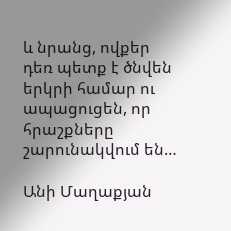և նրանց, ովքեր դեռ պետք է ծնվեն երկրի համար ու ապացուցեն, որ հրաշքները շարունակվում են…

Անի Մաղաքյան